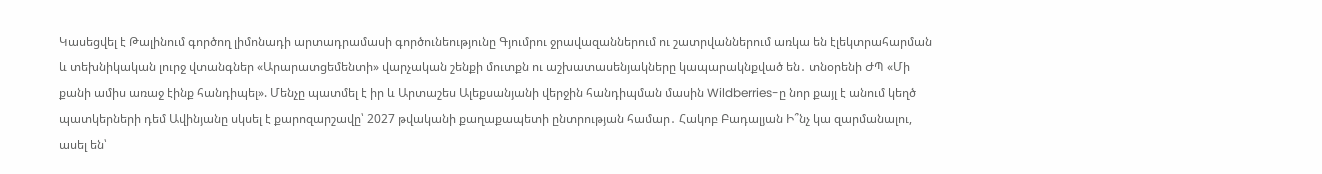Կասեցվել է Թալինում գործող լիմոնադի արտադրամասի գործունեությունը Գյումրու ջրավազաններում ու շատրվաններում առկա են էլեկտրահարման և տեխնիկական լուրջ վտանգներ «Արարատցեմենտի» վարչական շենքի մուտքն ու աշխատասենյակները կապարակնքված են․ տնօրենի ԺՊ «Մի քանի ամիս առաջ էինք հանդիպել». Մենչը պատմել է իր և Արտաշես Ալեքսանյանի վերջին հանդիպման մասին Wildberries-ը նոր քայլ է անում կեղծ պատկերների դեմ Ավինյանը սկսել է քարոզարշավը՝ 2027 թվականի քաղաքապետի ընտրության համար․ Հակոբ Բադալյան Ի՞նչ կա զարմանալու, ասել են՝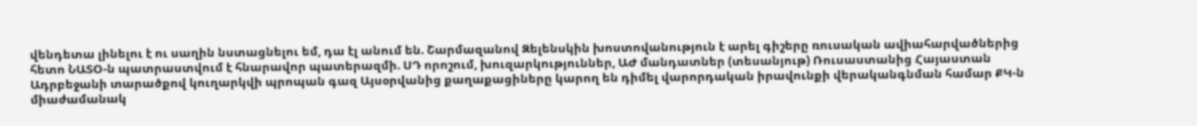վենդետա լինելու է ու սաղին նստացնելու եմ, դա էլ անում են. Շարմազանով Զելենսկին խոստովանություն է արել գիշերը ռուսական ավիահարվածներից հետո ՆԱՏՕ-ն պատրաստվում է հնարավոր պատերազմի. ՍԴ որոշում, խուզարկություններ, ԱԺ մանդատներ (տեսանյութ) Ռուսաստանից Հայաստան Ադրբեջանի տարածքով կուղարկվի պրոպան գազ Այսօրվանից քաղաքացիները կարող են դիմել վարորդական իրավունքի վերականգնման համար ՔԿ-ն միաժամանակ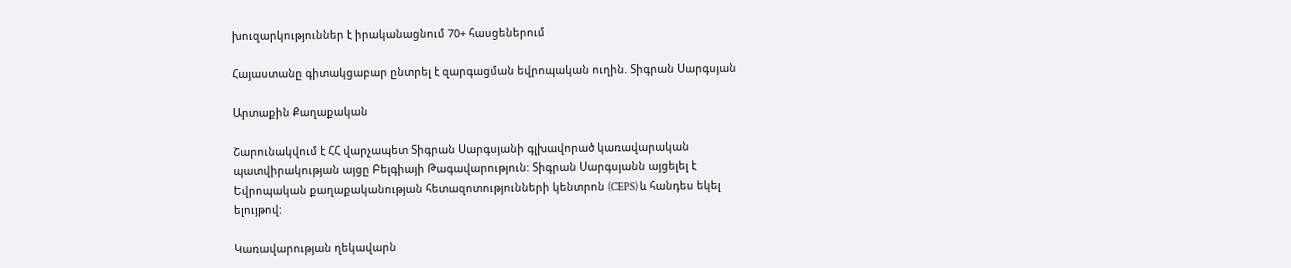խուզարկություններ է իրականացնում 70+ հասցեներում

Հայաստանը գիտակցաբար ընտրել է զարգացման եվրոպական ուղին. Տիգրան Սարգսյան

Արտաքին Քաղաքական

Շարունակվում է ՀՀ վարչապետ Տիգրան Սարգսյանի գլխավորած կառավարական պատվիրակության այցը Բելգիայի Թագավարություն: Տիգրան Սարգսյանն այցելել է Եվրոպական քաղաքականության հետազոտությունների կենտրոն (CEPS) և հանդես եկել ելույթով:

Կառավարության ղեկավարն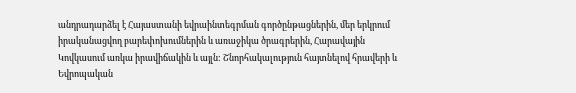անդրադարձել է Հայաստանի եվրաինտեգրման գործընթացներին, մեր երկրում իրականացվող բարեփոխումներին և առաջիկա ծրագրերին, Հարավային Կովկասում առկա իրավիճակին և այլն: Շնորհակալություն հայտնելով հրավերի և Եվրոպական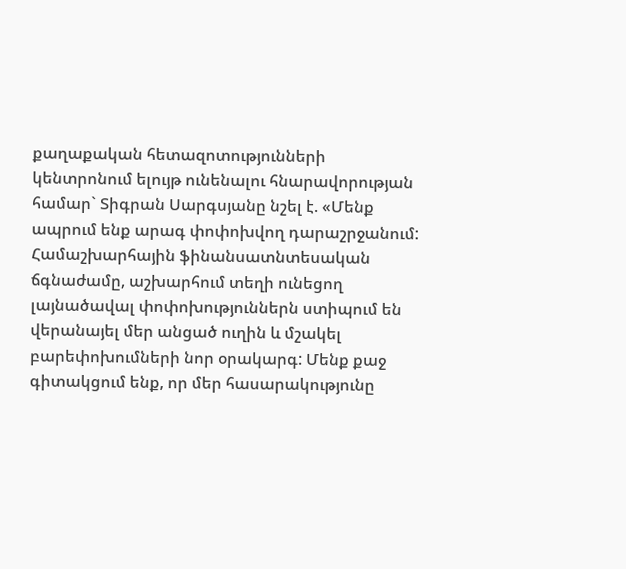քաղաքական հետազոտությունների կենտրոնում ելույթ ունենալու հնարավորության համար` Տիգրան Սարգսյանը նշել է. «Մենք ապրում ենք արագ փոփոխվող դարաշրջանում: Համաշխարհային ֆինանսատնտեսական ճգնաժամը, աշխարհում տեղի ունեցող լայնածավալ փոփոխություններն ստիպում են վերանայել մեր անցած ուղին և մշակել բարեփոխումների նոր օրակարգ: Մենք քաջ գիտակցում ենք, որ մեր հասարակությունը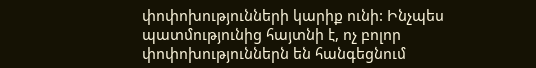փոփոխությունների կարիք ունի: Ինչպես պատմությունից հայտնի է, ոչ բոլոր փոփոխություններն են հանգեցնում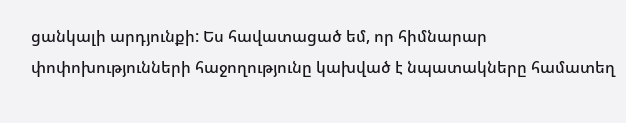ցանկալի արդյունքի: Ես հավատացած եմ, որ հիմնարար փոփոխությունների հաջողությունը կախված է նպատակները համատեղ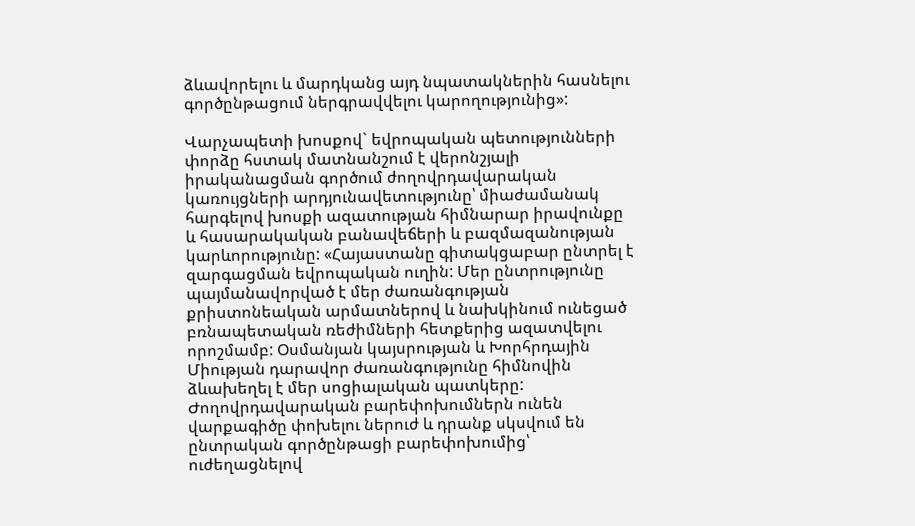ձևավորելու և մարդկանց այդ նպատակներին հասնելու գործընթացում ներգրավվելու կարողությունից»:

Վարչապետի խոսքով` եվրոպական պետությունների փորձը հստակ մատնանշում է վերոնշյալի իրականացման գործում ժողովրդավարական կառույցների արդյունավետությունը՝ միաժամանակ հարգելով խոսքի ազատության հիմնարար իրավունքը և հասարակական բանավեճերի և բազմազանության կարևորությունը: «Հայաստանը գիտակցաբար ընտրել է զարգացման եվրոպական ուղին: Մեր ընտրությունը պայմանավորված է մեր ժառանգության քրիստոնեական արմատներով և նախկինում ունեցած բռնապետական ռեժիմների հետքերից ազատվելու որոշմամբ: Օսմանյան կայսրության և Խորհրդային Միության դարավոր ժառանգությունը հիմնովին ձևախեղել է մեր սոցիալական պատկերը: Ժողովրդավարական բարեփոխումներն ունեն վարքագիծը փոխելու ներուժ և դրանք սկսվում են ընտրական գործընթացի բարեփոխումից՝ ուժեղացնելով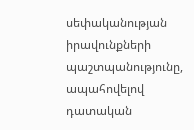սեփականության իրավունքների պաշտպանությունը, ապահովելով դատական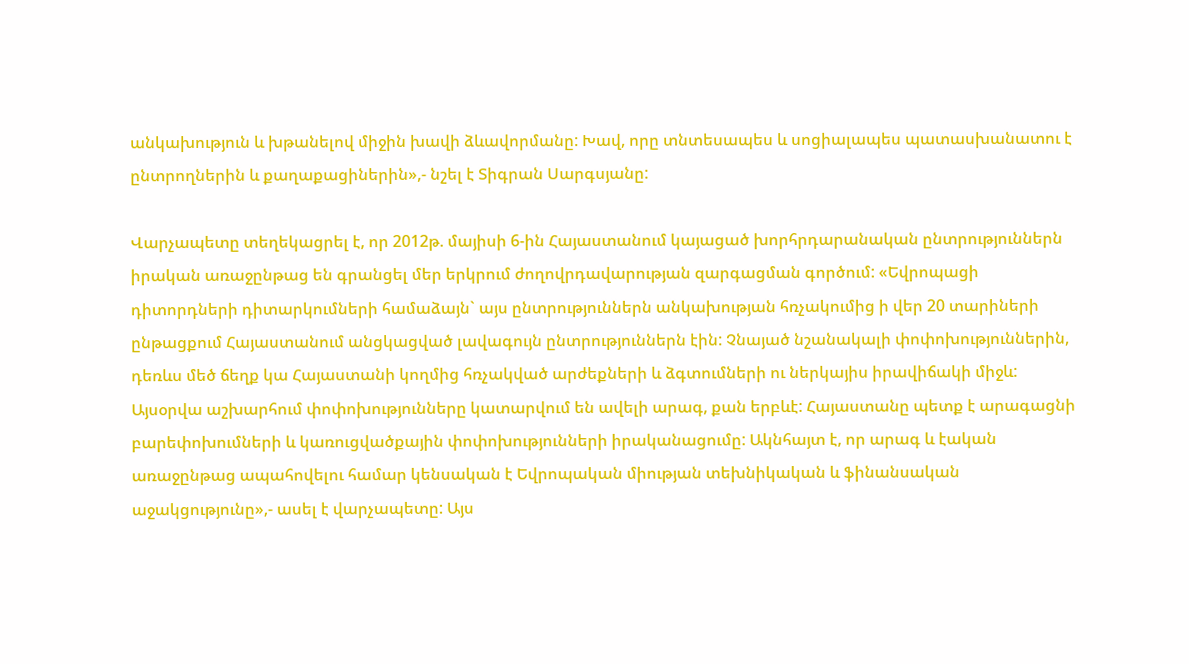անկախություն և խթանելով միջին խավի ձևավորմանը: Խավ, որը տնտեսապես և սոցիալապես պատասխանատու է ընտրողներին և քաղաքացիներին»,- նշել է Տիգրան Սարգսյանը:

Վարչապետը տեղեկացրել է, որ 2012թ. մայիսի 6-ին Հայաստանում կայացած խորհրդարանական ընտրություններն իրական առաջընթաց են գրանցել մեր երկրում ժողովրդավարության զարգացման գործում: «Եվրոպացի դիտորդների դիտարկումների համաձայն` այս ընտրություններն անկախության հռչակումից ի վեր 20 տարիների ընթացքում Հայաստանում անցկացված լավագույն ընտրություններն էին: Չնայած նշանակալի փոփոխություններին, դեռևս մեծ ճեղք կա Հայաստանի կողմից հռչակված արժեքների և ձգտումների ու ներկայիս իրավիճակի միջև: Այսօրվա աշխարհում փոփոխությունները կատարվում են ավելի արագ, քան երբևէ: Հայաստանը պետք է արագացնի բարեփոխումների և կառուցվածքային փոփոխությունների իրականացումը: Ակնհայտ է, որ արագ և էական առաջընթաց ապահովելու համար կենսական է Եվրոպական միության տեխնիկական և ֆինանսական աջակցությունը»,- ասել է վարչապետը: Այս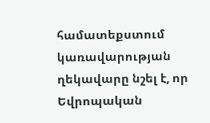համատեքստում կառավարության ղեկավարը նշել է, որ Եվրոպական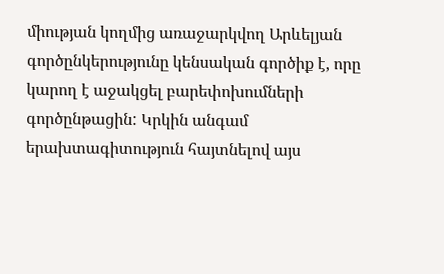միության կողմից առաջարկվող Արևելյան գործընկերությունը կենսական գործիք է, որը կարող է աջակցել բարեփոխումների գործընթացին: Կրկին անգամ երախտագիտություն հայտնելով այս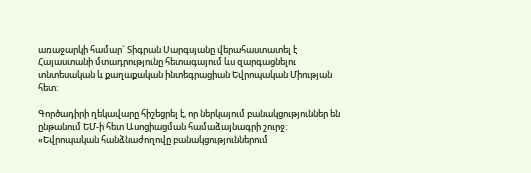առաջարկի համար` Տիգրան Սարգսյանը վերահաստատել է Հայաստանի մտադրությունը հետագայում ևս զարգացնելու տնտեսական և քաղաքական ինտեգրացիան Եվրոպական Միության հետ:

Գործադիրի ղեկավարը հիշեցրել է, որ ներկայում բանակցություններ են ընթանում ԵՄ-ի հետ Ասոցիացման համաձայնագրի շուրջ: «Եվրոպական հանձնաժողովը բանակցություններում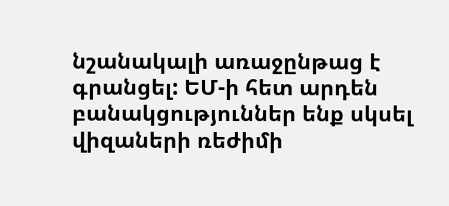նշանակալի առաջընթաց է գրանցել: ԵՄ-ի հետ արդեն բանակցություններ ենք սկսել վիզաների ռեժիմի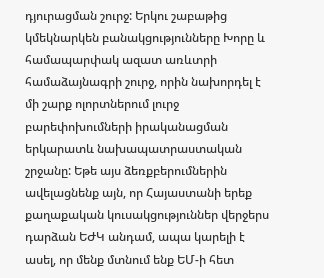դյուրացման շուրջ: Երկու շաբաթից կմեկնարկեն բանակցությունները Խորը և համապարփակ ազատ առևտրի համաձայնագրի շուրջ, որին նախորդել է մի շարք ոլորտներում լուրջ բարեփոխումների իրականացման երկարատև նախապատրաստական շրջանը: Եթե այս ձեռքբերումներին ավելացնենք այն, որ Հայաստանի երեք քաղաքական կուսակցություններ վերջերս դարձան ԵԺԿ անդամ, ապա կարելի է ասել, որ մենք մտնում ենք ԵՄ-ի հետ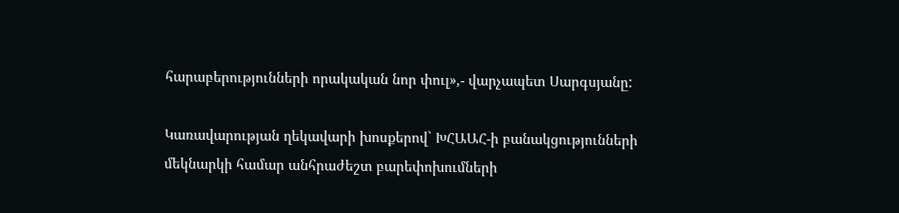հարաբերությունների որակական նոր փուլ»,- վարչապետ Սարգսյանը:

Կառավարության ղեկավարի խոսքերով` ԽՀԱԱՀ-ի բանակցությունների մեկնարկի համար անհրաժեշտ բարեփոխումների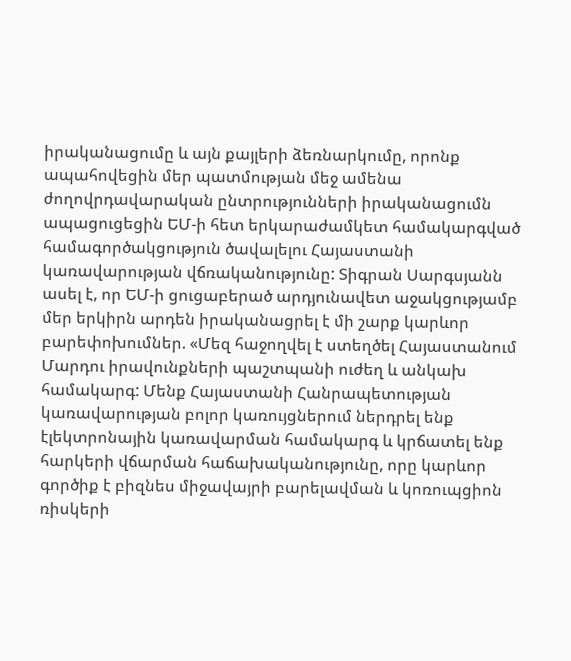իրականացումը և այն քայլերի ձեռնարկումը, որոնք ապահովեցին մեր պատմության մեջ ամենա ժողովրդավարական ընտրությունների իրականացումն ապացուցեցին ԵՄ-ի հետ երկարաժամկետ համակարգված համագործակցություն ծավալելու Հայաստանի կառավարության վճռականությունը: Տիգրան Սարգսյանն ասել է, որ ԵՄ-ի ցուցաբերած արդյունավետ աջակցությամբ մեր երկիրն արդեն իրականացրել է մի շարք կարևոր բարեփոխումներ. «Մեզ հաջողվել է ստեղծել Հայաստանում Մարդու իրավունքների պաշտպանի ուժեղ և անկախ համակարգ: Մենք Հայաստանի Հանրապետության կառավարության բոլոր կառույցներում ներդրել ենք էլեկտրոնային կառավարման համակարգ և կրճատել ենք հարկերի վճարման հաճախականությունը, որը կարևոր գործիք է բիզնես միջավայրի բարելավման և կոռուպցիոն ռիսկերի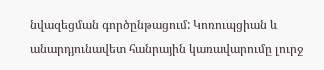նվազեցման գործընթացում: Կոռուպցիան և անարդյունավետ հանրային կառավարումը լուրջ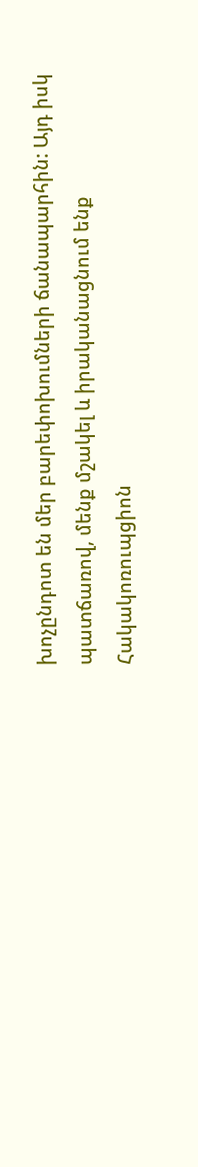խոչընդոտ են մեր բարեփոխումների ճանապարհին: Այդ իսկ պատճառով, մենք մշակել և իրականացնում ենք Հակակոռուպցիոն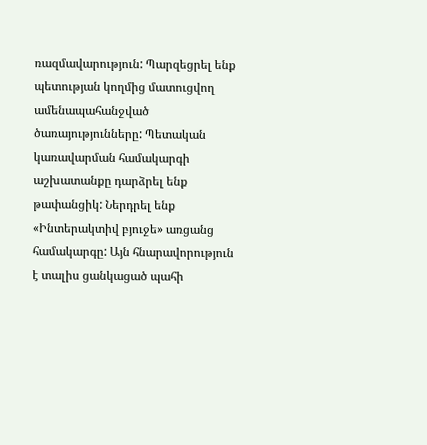ռազմավարություն: Պարզեցրել ենք պետության կողմից մատուցվող ամենապահանջված ծառայությունները: Պետական կառավարման համակարգի աշխատանքը դարձրել ենք թափանցիկ: Ներդրել ենք «Ինտերակտիվ բյուջե» առցանց համակարգը: Այն հնարավորություն է տալիս ցանկացած պահի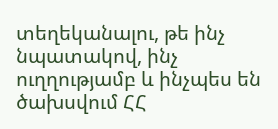տեղեկանալու, թե ինչ նպատակով, ինչ ուղղությամբ և ինչպես են ծախսվում ՀՀ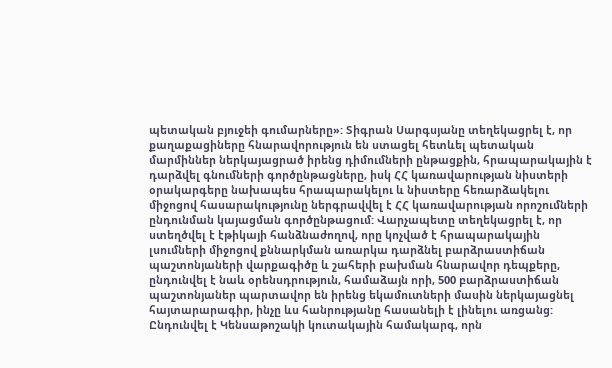պետական բյուջեի գումարները»: Տիգրան Սարգսյանը տեղեկացրել է, որ քաղաքացիները հնարավորություն են ստացել հետևել պետական մարմիններ ներկայացրած իրենց դիմումների ընթացքին, հրապարակային է դարձվել գնումների գործընթացները, իսկ ՀՀ կառավարության նիստերի օրակարգերը նախապես հրապարակելու և նիստերը հեռարձակելու միջոցով հասարակությունը ներգրավվել է ՀՀ կառավարության որոշումների ընդունման կայացման գործընթացում: Վարչապետը տեղեկացրել է, որ ստեղծվել է էթիկայի հանձնաժողով, որը կոչված է հրապարակային լսումների միջոցով քննարկման առարկա դարձնել բարձրաստիճան պաշտոնյաների վարքագիծը և շահերի բախման հնարավոր դեպքերը, ընդունվել է նաև օրենսդրություն, համաձայն որի, 500 բարձրաստիճան պաշտոնյաներ պարտավոր են իրենց եկամուտների մասին ներկայացնել հայտարարագիր, ինչը ևս հանրությանը հասանելի է լինելու առցանց: Ընդունվել է Կենսաթոշակի կուտակային համակարգ, որն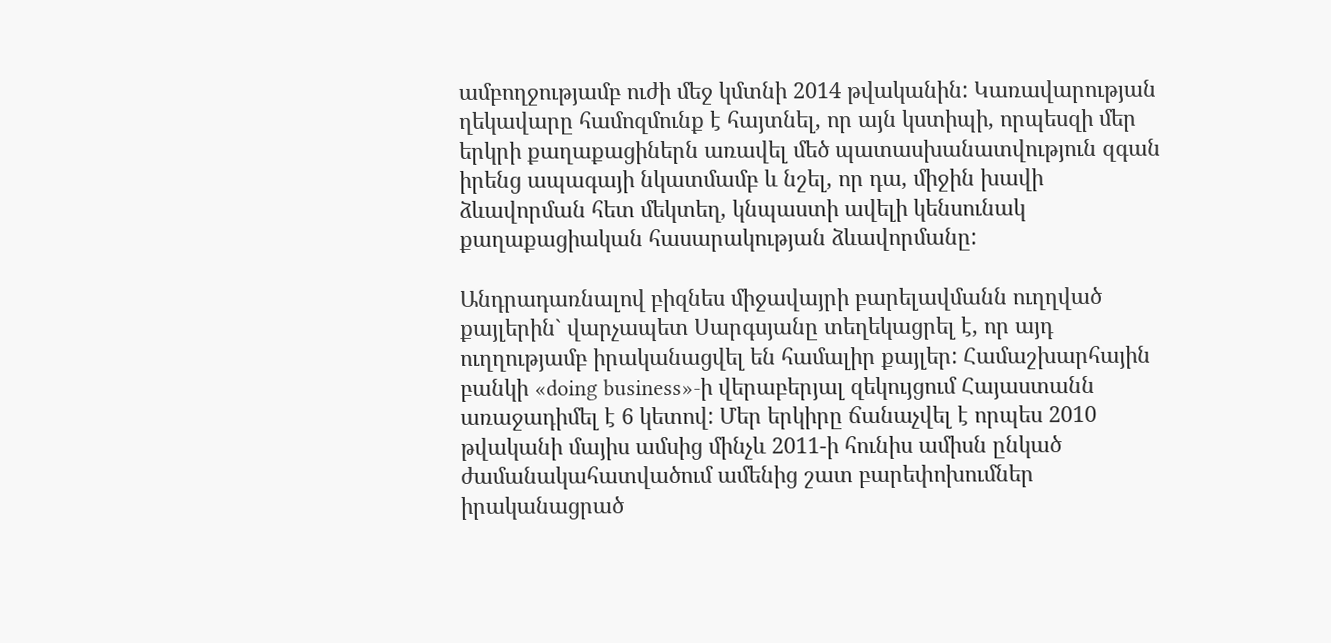ամբողջությամբ ուժի մեջ կմտնի 2014 թվականին: Կառավարության ղեկավարը համոզմունք է հայտնել, որ այն կստիպի, որպեսզի մեր երկրի քաղաքացիներն առավել մեծ պատասխանատվություն զգան իրենց ապագայի նկատմամբ և նշել, որ դա, միջին խավի ձևավորման հետ մեկտեղ, կնպաստի ավելի կենսունակ քաղաքացիական հասարակության ձևավորմանը:

Անդրադառնալով բիզնես միջավայրի բարելավմանն ուղղված քայլերին` վարչապետ Սարգսյանը տեղեկացրել է, որ այդ ուղղությամբ իրականացվել են համալիր քայլեր: Համաշխարհային բանկի «doing business»-ի վերաբերյալ զեկույցում Հայաստանն առաջադիմել է 6 կետով: Մեր երկիրը ճանաչվել է որպես 2010 թվականի մայիս ամսից մինչև 2011-ի հունիս ամիսն ընկած ժամանակահատվածում ամենից շատ բարեփոխումներ իրականացրած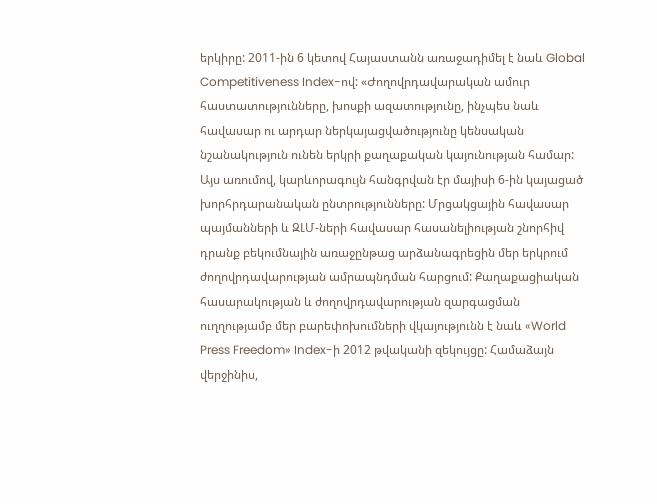երկիրը: 2011-ին 6 կետով Հայաստանն առաջադիմել է նաև Global Competitiveness Index-ով: «Ժողովրդավարական ամուր հաստատությունները, խոսքի ազատությունը, ինչպես նաև հավասար ու արդար ներկայացվածությունը կենսական նշանակություն ունեն երկրի քաղաքական կայունության համար: Այս առումով, կարևորագույն հանգրվան էր մայիսի 6-ին կայացած խորհրդարանական ընտրությունները: Մրցակցային հավասար պայմանների և ԶԼՄ-ների հավասար հասանելիության շնորհիվ դրանք բեկումնային առաջընթաց արձանագրեցին մեր երկրում ժողովրդավարության ամրապնդման հարցում: Քաղաքացիական հասարակության և ժողովրդավարության զարգացման ուղղությամբ մեր բարեփոխումների վկայությունն է նաև «World Press Freedom» Index-ի 2012 թվականի զեկույցը: Համաձայն վերջինիս,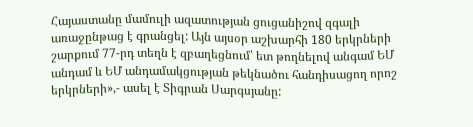Հայաստանը մամուլի ազատության ցուցանիշով զգալի առաջընթաց է գրանցել: Այն այսօր աշխարհի 180 երկրների շարքում 77-րդ տեղն է զբաղեցնում՝ ետ թողնելով անգամ ԵՄ անդամ և ԵՄ անդամակցության թեկնածու հանդիսացող որոշ երկրների»,- ասել է Տիգրան Սարգսյանը: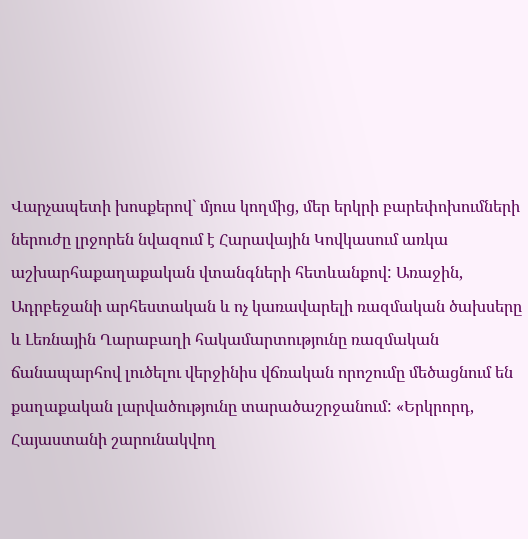Վարչապետի խոսքերով` մյուս կողմից, մեր երկրի բարեփոխումների ներուժը լրջորեն նվազում է Հարավային Կովկասում առկա աշխարհաքաղաքական վտանգների հետևանքով: Առաջին, Ադրբեջանի արհեստական և ոչ կառավարելի ռազմական ծախսերը և Լեռնային Ղարաբաղի հակամարտությունը ռազմական ճանապարհով լուծելու վերջինիս վճռական որոշումը մեծացնում են քաղաքական լարվածությունը տարածաշրջանում: «Երկրորդ, Հայաստանի շարունակվող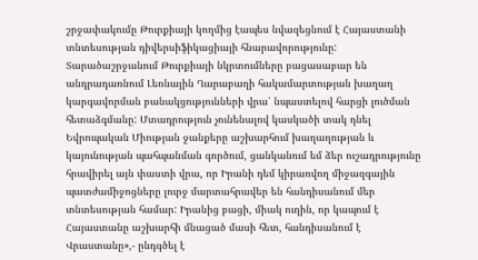շրջափակումը Թուրքիայի կողմից էապես նվազեցնում է Հայաստանի տնտեսության դիվերսիֆիկացիայի հնարավորությունը: Տարածաշրջանում Թուրքիայի նկրտումները բացասաբար են անդրադառնում Լեռնային Ղարաբաղի հակամարտության խաղաղ կարգավորման բանակցությունների վրա՝ նպաստելով հարցի լուծման հետաձգմանը: Մտադրություն չունենալով կասկածի տակ դնել Եվրոպական Միության ջանքերը աշխարհում խաղաղության և կայունության պահպանման գործում, ցանկանում եմ ձեր ուշադրությունը հրավիրել այն փաստի վրա, որ Իրանի դեմ կիրառվող միջազգային պատժամիջոցները լուրջ մարտահրավեր են հանդիսանում մեր տնտեսության համար: Իրանից բացի, միակ ուղին, որ կապում է Հայաստանը աշխարհի մնացած մասի հետ, հանդիսանում է Վրաստանը»,- ընդգծել է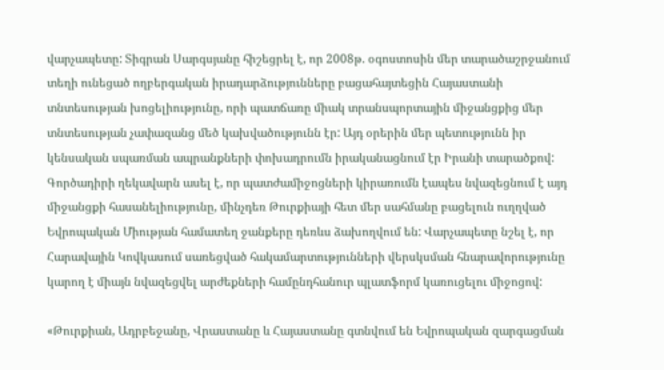վարչապետը: Տիգրան Սարգսյանը հիշեցրել է, որ 2008թ. օգոստոսին մեր տարածաշրջանում տեղի ունեցած ողբերգական իրադարձությունները բացահայտեցին Հայաստանի տնտեսության խոցելիությունը, որի պատճառը միակ տրանսպորտային միջանցքից մեր տնտեսության չափազանց մեծ կախվածությունն էր: Այդ օրերին մեր պետությունն իր կենսական սպառման ապրանքների փոխադրումն իրականացնում էր Իրանի տարածքով: Գործադիրի ղեկավարն ասել է, որ պատժամիջոցների կիրառումն էապես նվազեցնում է այդ միջանցքի հասանելիությունը, մինչդեռ Թուրքիայի հետ մեր սահմանը բացելուն ուղղված Եվրոպական Միության համատեղ ջանքերը դեռևս ձախողվում են: Վարչապետը նշել է, որ Հարավային Կովկասում սառեցված հակամարտությունների վերսկսման հնարավորությունը կարող է միայն նվազեցվել արժեքների համընդհանուր պլատֆորմ կառուցելու միջոցով:

«Թուրքիան, Ադրբեջանը, Վրաստանը և Հայաստանը գտնվում են Եվրոպական զարգացման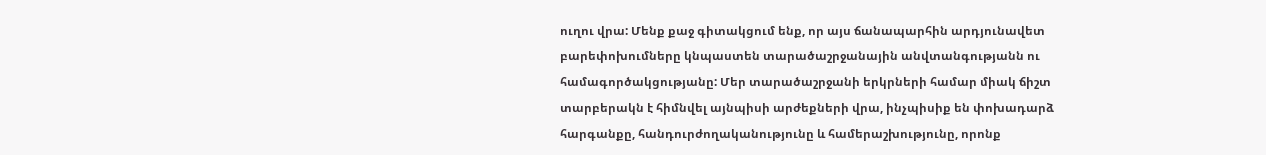ուղու վրա: Մենք քաջ գիտակցում ենք, որ այս ճանապարհին արդյունավետ բարեփոխումները կնպաստեն տարածաշրջանային անվտանգությանն ու համագործակցությանը: Մեր տարածաշրջանի երկրների համար միակ ճիշտ տարբերակն է հիմնվել այնպիսի արժեքների վրա, ինչպիսիք են փոխադարձ հարգանքը, հանդուրժողականությունը և համերաշխությունը, որոնք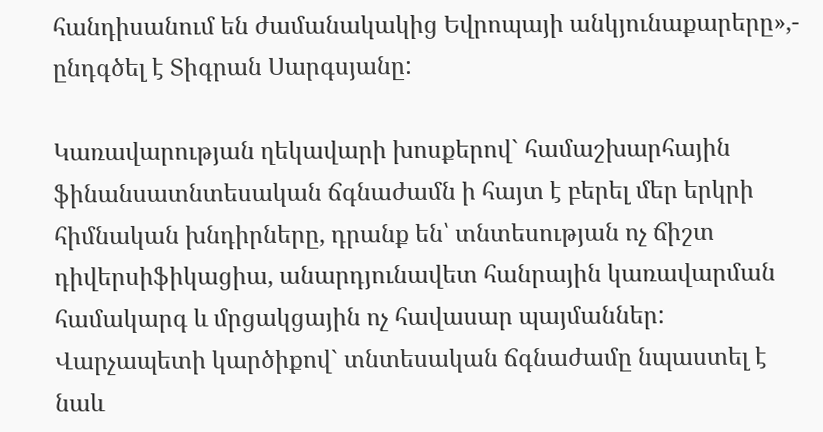հանդիսանում են ժամանակակից Եվրոպայի անկյունաքարերը»,- ընդգծել է Տիգրան Սարգսյանը:

Կառավարության ղեկավարի խոսքերով` համաշխարհային ֆինանսատնտեսական ճգնաժամն ի հայտ է բերել մեր երկրի հիմնական խնդիրները, դրանք են՝ տնտեսության ոչ ճիշտ դիվերսիֆիկացիա, անարդյունավետ հանրային կառավարման համակարգ և մրցակցային ոչ հավասար պայմաններ: Վարչապետի կարծիքով` տնտեսական ճգնաժամը նպաստել է նաև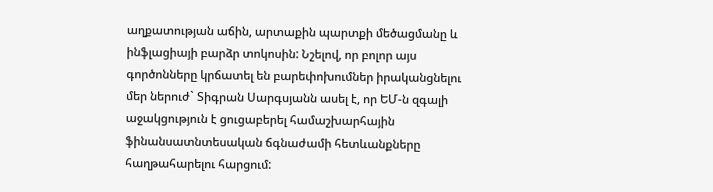աղքատության աճին, արտաքին պարտքի մեծացմանը և ինֆլացիայի բարձր տոկոսին: Նշելով, որ բոլոր այս գործոնները կրճատել են բարեփոխումներ իրականցնելու մեր ներուժ` Տիգրան Սարգսյանն ասել է, որ ԵՄ-ն զգալի աջակցություն է ցուցաբերել համաշխարհային ֆինանսատնտեսական ճգնաժամի հետևանքները հաղթահարելու հարցում: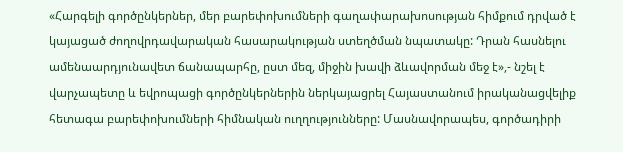«Հարգելի գործընկերներ, մեր բարեփոխումների գաղափարախոսության հիմքում դրված է կայացած ժողովրդավարական հասարակության ստեղծման նպատակը: Դրան հասնելու ամենաարդյունավետ ճանապարհը, ըստ մեզ, միջին խավի ձևավորման մեջ է»,- նշել է վարչապետը և եվրոպացի գործընկերներին ներկայացրել Հայաստանում իրականացվելիք հետագա բարեփոխումների հիմնական ուղղությունները: Մասնավորապես, գործադիրի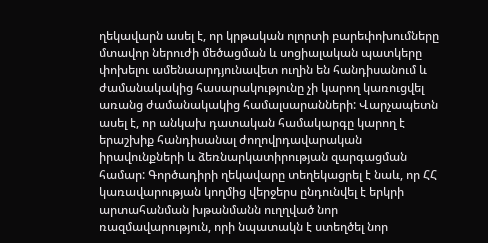ղեկավարն ասել է, որ կրթական ոլորտի բարեփոխումները մտավոր ներուժի մեծացման և սոցիալական պատկերը փոխելու ամենաարդյունավետ ուղին են հանդիսանում և ժամանակակից հասարակությունը չի կարող կառուցվել առանց ժամանակակից համալսարանների: Վարչապետն ասել է, որ անկախ դատական համակարգը կարող է երաշխիք հանդիսանալ ժողովրդավարական իրավունքների և ձեռնարկատիրության զարգացման համար: Գործադիրի ղեկավարը տեղեկացրել է նաև, որ ՀՀ կառավարության կողմից վերջերս ընդունվել է երկրի արտահանման խթանմանն ուղղված նոր ռազմավարություն, որի նպատակն է ստեղծել նոր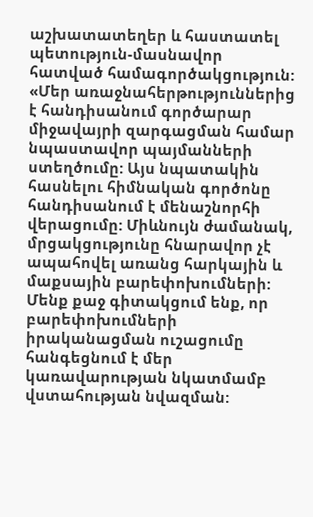աշխատատեղեր և հաստատել պետություն-մասնավոր հատված համագործակցություն: «Մեր առաջնահերթություններից է հանդիսանում գործարար միջավայրի զարգացման համար նպաստավոր պայմանների ստեղծումը: Այս նպատակին հասնելու հիմնական գործոնը հանդիսանում է մենաշնորհի վերացումը: Միևնույն ժամանակ, մրցակցությունը հնարավոր չէ ապահովել առանց հարկային և մաքսային բարեփոխումների: Մենք քաջ գիտակցում ենք, որ բարեփոխումների իրականացման ուշացումը հանգեցնում է մեր կառավարության նկատմամբ վստահության նվազման: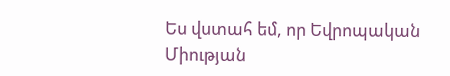Ես վստահ եմ, որ Եվրոպական Միության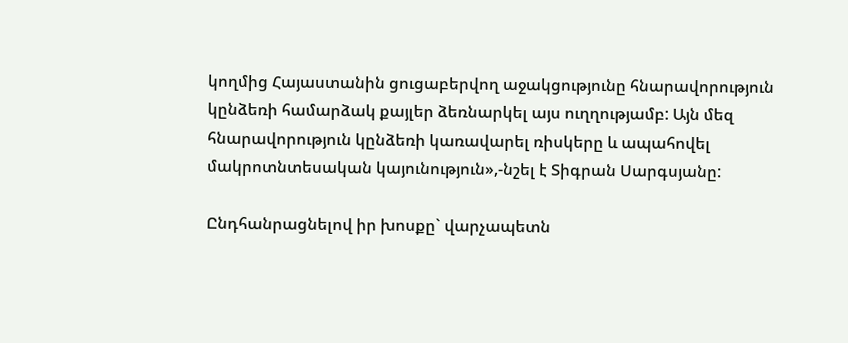կողմից Հայաստանին ցուցաբերվող աջակցությունը հնարավորություն կընձեռի համարձակ քայլեր ձեռնարկել այս ուղղությամբ: Այն մեզ հնարավորություն կընձեռի կառավարել ռիսկերը և ապահովել մակրոտնտեսական կայունություն»,-նշել է Տիգրան Սարգսյանը:

Ընդհանրացնելով իր խոսքը` վարչապետն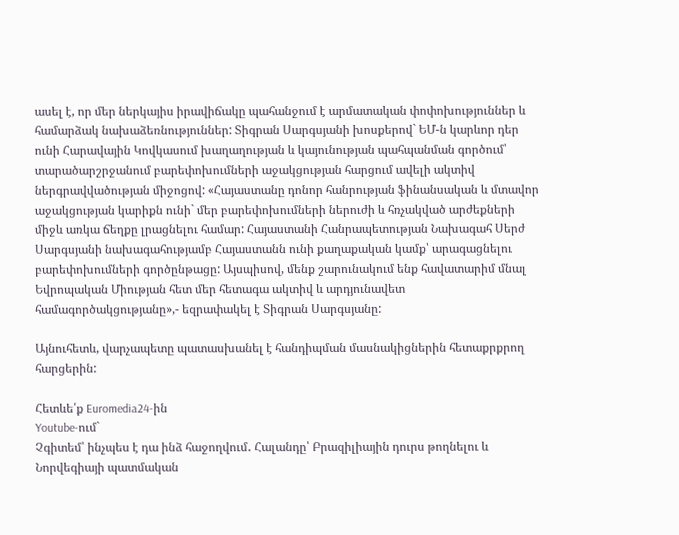ասել է, որ մեր ներկայիս իրավիճակը պահանջում է արմատական փոփոխություններ և համարձակ նախաձեռնություններ: Տիգրան Սարգսյանի խոսքերով` ԵՄ-ն կարևոր դեր ունի Հարավային Կովկասում խաղաղության և կայունության պահպանման գործում՝ տարածարշրջանում բարեփոխումների աջակցության հարցում ավելի ակտիվ ներգրավվածության միջոցով: «Հայաստանը դոնոր հանրության ֆինանսական և մտավոր աջակցության կարիքն ունի` մեր բարեփոխումների ներուժի և հռչակված արժեքների միջև առկա ճեղքը լրացնելու համար: Հայաստանի Հանրապետության Նախագահ Սերժ Սարգսյանի նախագահությամբ Հայաստանն ունի քաղաքական կամք՝ արագացնելու բարեփոխումների գործընթացը: Այսպիսով, մենք շարունակում ենք հավատարիմ մնալ Եվրոպական Միության հետ մեր հետագա ակտիվ և արդյունավետ համագործակցությանը»,- եզրափակել է Տիգրան Սարգսյանը:

Այնուհետև, վարչապետը պատասխանել է հանդիպման մասնակիցներին հետաքրքրող հարցերին:

Հետևե՛ք Euromedia24-ին
Youtube-ում`
Չգիտեմ՝ ինչպես է դա ինձ հաջողվում․ Հալանդը՝ Բրազիլիային դուրս թողնելու և Նորվեգիայի պատմական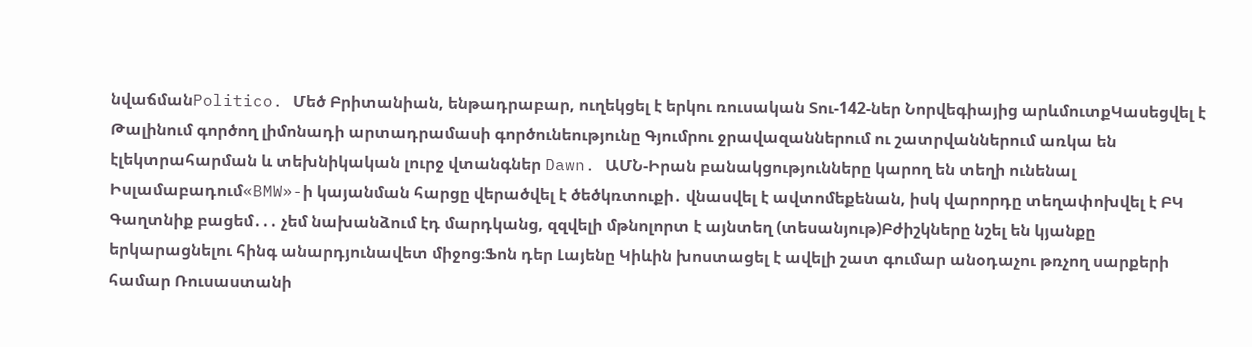նվաճմանPolitico. Մեծ Բրիտանիան, ենթադրաբար, ուղեկցել է երկու ռուսական Տու-142-ներ Նորվեգիայից արևմուտքԿասեցվել է Թալինում գործող լիմոնադի արտադրամասի գործունեությունը Գյումրու ջրավազաններում ու շատրվաններում առկա են էլեկտրահարման և տեխնիկական լուրջ վտանգներ Dawn. ԱՄՆ-Իրան բանակցությունները կարող են տեղի ունենալ Իսլամաբադում«BMW»-ի կայանման հարցը վերածվել է ծեծկռտուքի․ վնասվել է ավտոմեքենան, իսկ վարորդը տեղափոխվել է ԲԿ Գաղտնիք բացեմ․․․ չեմ նախանձում էդ մարդկանց, զզվելի մթնոլորտ է այնտեղ (տեսանյութ)Բժիշկները նշել են կյանքը երկարացնելու հինգ անարդյունավետ միջոց։Ֆոն դեր Լայենը Կիևին խոստացել է ավելի շատ գումար անօդաչու թռչող սարքերի համար Ռուսաստանի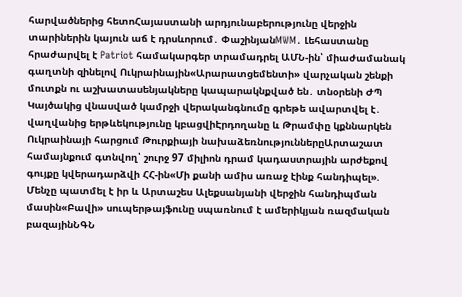հարվածներից հետոՀայաստանի արդյունաբերությունը վերջին տարիներին կայուն աճ է դրսևորում․ ՓաշինյանMWM․ Լեհաստանը հրաժարվել է Patriot համակարգեր տրամադրել ԱՄՆ-ին՝ միաժամանակ գաղտնի զինելով Ուկրաինային«Արարատցեմենտի» վարչական շենքի մուտքն ու աշխատասենյակները կապարակնքված են․ տնօրենի ԺՊ Կայծակից վնասված կամրջի վերականգնումը գրեթե ավարտվել է․ վաղվանից երթևեկությունը կբացվիԷրդողանը և Թրամփը կքննարկեն Ուկրաինայի հարցում Թուրքիայի նախաձեռնություններըԱրտաշատ համայնքում գտնվող՝ շուրջ 97 միլիոն դրամ կադաստրային արժեքով գույքը կվերադարձվի ՀՀ-ին«Մի քանի ամիս առաջ էինք հանդիպել». Մենչը պատմել է իր և Արտաշես Ալեքսանյանի վերջին հանդիպման մասին«Բավի» սուպերթայֆունը սպառնում է ամերիկյան ռազմական բազայինՆԳՆ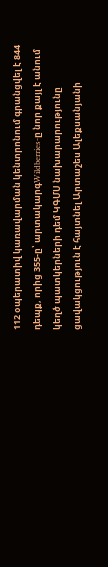112 օպերատիվ կառավարման կենտրոնում գրանցվել է 844 դեպք, որից 355-ը՝ արտակարգWildberries-ը նոր քայլ է անում կեղծ պատկերների դեմ ԿԳՄՍ նախարարությունը ցավակցություն է հայտնել Արտաշես Ալեքսանյանի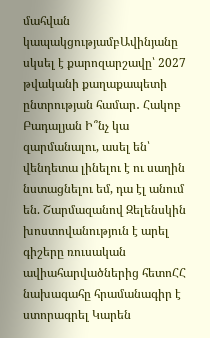մահվան կապակցությամբԱվինյանը սկսել է քարոզարշավը՝ 2027 թվականի քաղաքապետի ընտրության համար․ Հակոբ Բադալյան Ի՞նչ կա զարմանալու, ասել են՝ վենդետա լինելու է ու սաղին նստացնելու եմ, դա էլ անում են. Շարմազանով Զելենսկին խոստովանություն է արել գիշերը ռուսական ավիահարվածներից հետոՀՀ նախագահը հրամանագիր է ստորագրել Կարեն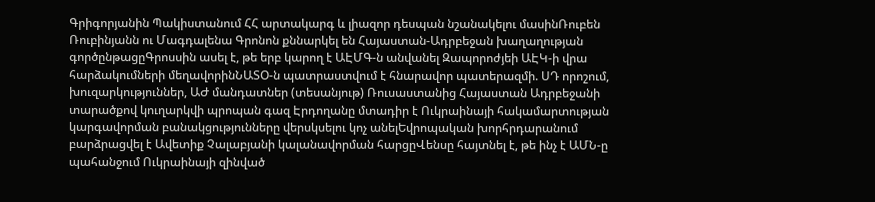Գրիգորյանին Պակիստանում ՀՀ արտակարգ և լիազոր դեսպան նշանակելու մասինՌուբեն Ռուբինյանն ու Մագդալենա Գրոնոն քննարկել են Հայաստան-Ադրբեջան խաղաղության գործընթացըԳրոսսին ասել է, թե երբ կարող է ԱԷՄԳ-ն անվանել Զապորոժյեի ԱԷԿ-ի վրա հարձակումների մեղավորինՆԱՏՕ-ն պատրաստվում է հնարավոր պատերազմի. ՍԴ որոշում, խուզարկություններ, ԱԺ մանդատներ (տեսանյութ) Ռուսաստանից Հայաստան Ադրբեջանի տարածքով կուղարկվի պրոպան գազ Էրդողանը մտադիր է Ուկրաինայի հակամարտության կարգավորման բանակցությունները վերսկսելու կոչ անելԵվրոպական խորհրդարանում բարձրացվել է Ավետիք Չալաբյանի կալանավորման հարցըՎենսը հայտնել է, թե ինչ է ԱՄՆ-ը պահանջում Ուկրաինայի զինված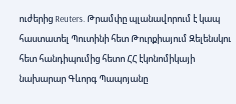ուժերից Reuters. Թրամփը պլանավորում է կապ հաստատել Պուտինի հետ Թուրքիայում Զելենսկու հետ հանդիպումից հետո ՀՀ էկոնոմիկայի նախարար Գևորգ Պապոյանը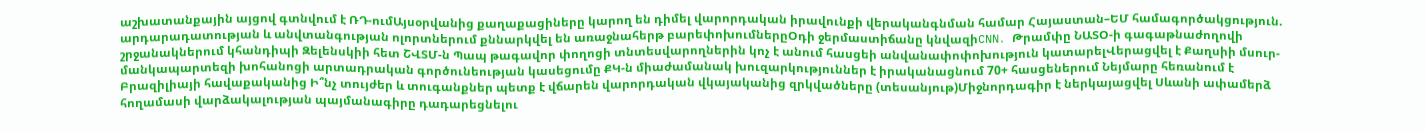աշխատանքային այցով գտնվում է ՌԴ-ումԱյսօրվանից քաղաքացիները կարող են դիմել վարորդական իրավունքի վերականգնման համար Հայաստան–ԵՄ համագործակցություն. արդարադատության և անվտանգության ոլորտներում քննարկվել են առաջնահերթ բարեփոխումներըՕդի ջերմաստիճանը կնվազիCNN․ Թրամփը ՆԱՏՕ-ի գագաթնաժողովի շրջանակներում կհանդիպի Զելենսկիի հետ ՇՎՏՄ-ն Պապ թագավոր փողոցի տնտեսվարողներին կոչ է անում հասցեի անվանափոփոխություն կատարելՎերացվել է Քաղսիի մսուր-մանկապարտեզի խոհանոցի արտադրական գործունեության կասեցումը ՔԿ-ն միաժամանակ խուզարկություններ է իրականացնում 70+ հասցեներում Նեյմարը հեռանում է Բրազիլիայի հավաքականից Ի՞նչ տույժեր և տուգանքներ պետք է վճարեն վարորդական վկայականից զրկվածները (տեսանյութ)Միջնորդագիր է ներկայացվել Սևանի ափամերձ հողամասի վարձակալության պայմանագիրը դադարեցնելու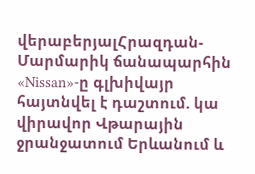վերաբերյալՀրազդան-Մարմարիկ ճանապարհին «Nissan»-ը գլխիվայր հայտնվել է դաշտում. կա վիրավոր Վթարային ջրանջատում Երևանում և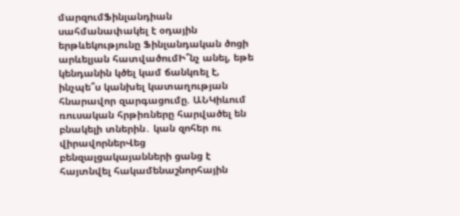մարզումՖինլանդիան սահմանափակել է օդային երթևեկությունը Ֆինլանդական ծոցի արևելյան հատվածումԻ՞նչ անել, եթե կենդանին կծել կամ ճանկռել է, ինչպե՞ս կանխել կատաղության հնարավոր զարգացումը. ԱՆԿիևում ռուսական հրթիռները հարվածել են բնակելի տներին․ կան զոհեր ու վիրավորներՎեց բենզալցակայանների ցանց է հայտնվել հակամենաշնորհային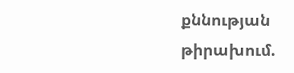քննության թիրախում.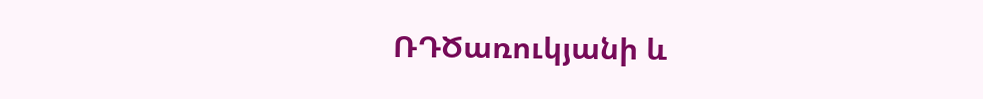ՌԴԾառուկյանի և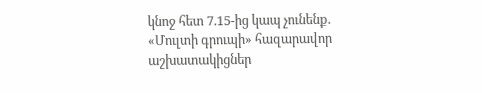կնոջ հետ 7.15-ից կապ չունենք. «Մուլտի գրուպի» հազարավոր աշխատակիցներ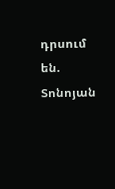դրսում են. Տոնոյան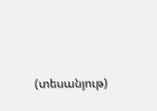(տեսանյութ)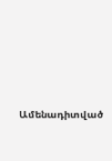Ամենադիտված